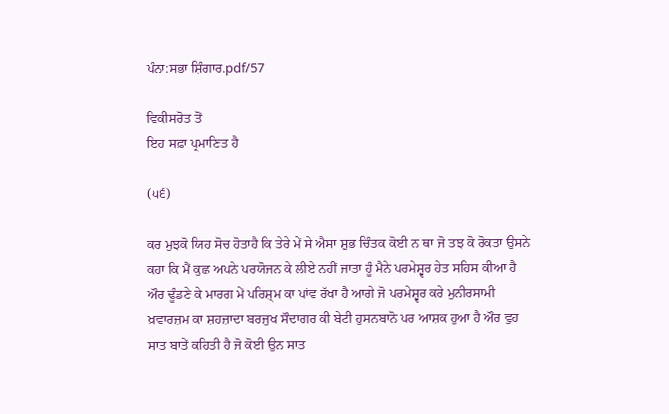ਪੰਨਾ:ਸਭਾ ਸ਼ਿੰਗਾਰ.pdf/57

ਵਿਕੀਸਰੋਤ ਤੋਂ
ਇਹ ਸਫ਼ਾ ਪ੍ਰਮਾਣਿਤ ਹੈ

(੫੬)

ਕਰ ਮੁਝਕੋ ਯਿਹ ਸੋਚ ਹੋਤਾਹੈ ਕਿ ਤੇਰੇ ਮੇਂ ਸੇ ਐਸਾ ਸ਼ੁਭ ਚਿੰਤਕ ਕੋਈ ਨ ਥਾ ਜੋ ਤਝ ਕੋ ਰੋਕਤਾ ਉਸਨੇ ਕਹਾ ਕਿ ਮੈਂ ਕੁਛ ਅਪਨੇ ਪਰਯੋਜਨ ਕੇ ਲੀਏ ਨਹੀਂ ਜਾਤਾ ਹੂੰ ਮੈਨੇ ਪਰਮੇਸ਼੍ਵਰ ਹੇਤ ਸਹਿਸ ਕੀਆ ਹੈ ਔਰ ਢੂੰਡਣੇ ਕੇ ਮਾਰਗ ਮੇਂ ਪਰਿਸ਼੍ਮ ਕਾ ਪਾਂਵ ਰੱਖਾ ਹੈ ਆਗੇ ਜੋ ਪਰਮੇਸ਼੍ਵਰ ਕਰੇ ਮੁਨੀਰਸਾਮੀ ਖ਼ਵਾਰਜ਼ਮ ਕਾ ਸ਼ਹਜ਼ਾਦਾ ਬਰਜੁਖ ਸੌਦਾਗਰ ਕੀ ਬੇਟੀ ਹੁਸਨਬਾਨੋ ਪਰ ਆਸ਼ਕ ਹੁਆ ਹੈ ਔਰ ਵੁਹ ਸਾਤ ਬਾਤੇਂ ਕਹਿਤੀ ਹੈ ਜੋ ਕੋਈ ਉਨ ਸਾਤ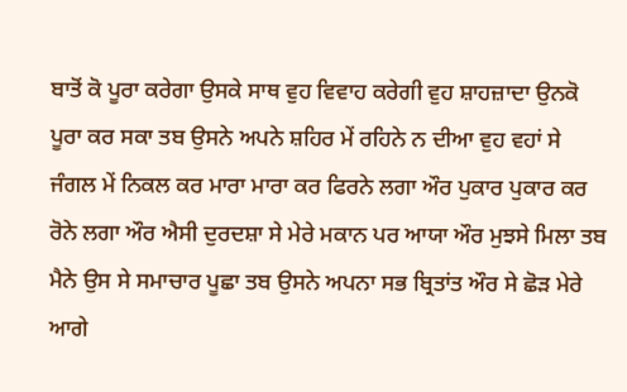ਬਾਤੋਂ ਕੋ ਪੂਰਾ ਕਰੇਗਾ ਉਸਕੇ ਸਾਥ ਵੁਹ ਵਿਵਾਹ ਕਰੇਗੀ ਵੁਹ ਸ਼ਾਹਜ਼ਾਦਾ ਉਨਕੋ ਪੂਰਾ ਕਰ ਸਕਾ ਤਬ ਉਸਨੇ ਅਪਨੇ ਸ਼ਹਿਰ ਮੇਂ ਰਹਿਨੇ ਨ ਦੀਆ ਵੁਹ ਵਹਾਂ ਸੇ ਜੰਗਲ ਮੇਂ ਨਿਕਲ ਕਰ ਮਾਰਾ ਮਾਰਾ ਕਰ ਫਿਰਨੇ ਲਗਾ ਔਰ ਪੁਕਾਰ ਪੁਕਾਰ ਕਰ ਰੋਨੇ ਲਗਾ ਔਰ ਐਸੀ ਦੁਰਦਸ਼ਾ ਸੇ ਮੇਰੇ ਮਕਾਨ ਪਰ ਆਯਾ ਔਰ ਮੁਝਸੇ ਮਿਲਾ ਤਬ ਮੈਨੇ ਉਸ ਸੇ ਸਮਾਚਾਰ ਪੂਛਾ ਤਬ ਉਸਨੇ ਅਪਨਾ ਸਭ ਬ੍ਰਿਤਾਂਤ ਔਰ ਸੇ ਛੋੜ ਮੇਰੇ ਆਗੇ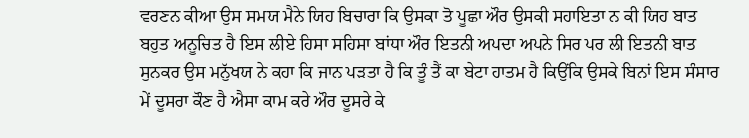ਵਰਣਨ ਕੀਆ ਉਸ ਸਮਯ ਮੈਨੇ ਯਿਹ ਬਿਚਾਰਾ ਕਿ ਉਸਕਾ ਤੋ ਪੂਛਾ ਔਰ ਉਸਕੀ ਸਹਾਇਤਾ ਨ ਕੀ ਯਿਹ ਬਾਤ ਬਹੁਤ ਅਨੂਚਿਤ ਹੈ ਇਸ ਲੀਏ ਹਿਸਾ ਸਹਿਸਾ ਬਾਂਧਾ ਔਰ ਇਤਨੀ ਅਪਦਾ ਅਪਨੇ ਸਿਰ ਪਰ ਲੀ ਇਤਨੀ ਬਾਤ ਸੁਨਕਰ ਉਸ ਮਨੁੱਖਯ ਨੇ ਕਹਾ ਕਿ ਜਾਨ ਪੜਤਾ ਹੈ ਕਿ ਤੂੰ ਤੈਂ ਕਾ ਬੇਟਾ ਹਾਤਮ ਹੈ ਕਿਉਂਕਿ ਉਸਕੇ ਬਿਨਾਂ ਇਸ ਸੰਸਾਰ ਮੇਂ ਦੂਸਰਾ ਕੌਣ ਹੈ ਐਸਾ ਕਾਮ ਕਰੇ ਔਰ ਦੂਸਰੇ ਕੇ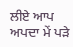ਲੀਏ ਆਪ ਅਪਦਾ ਮੇਂ ਪੜੇ